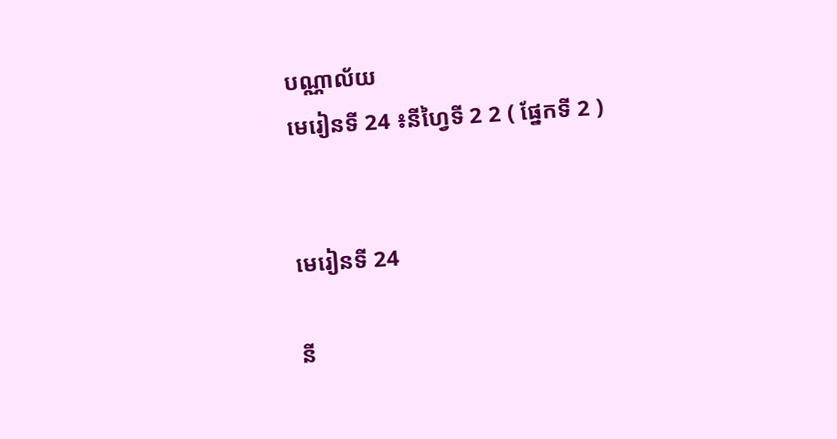បណ្ណាល័យ
មេរៀនទី 24 ៖នីហ្វៃទី 2 2 ( ផ្នែកទី 2 )


មេរៀនទី 24

នី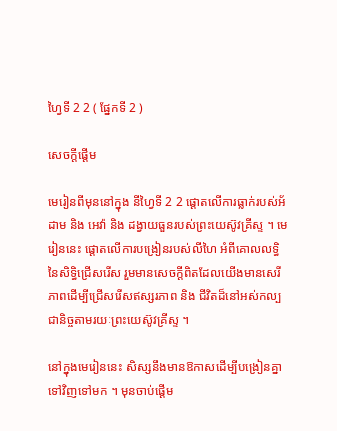ហ្វៃទី 2 2 ( ផ្នែកទី 2 )

សេចក្តីផ្ដើម

មេរៀនពីមុននៅក្នុង នីហ្វៃទី 2 2 ផ្ដោតលើការធ្លាក់របស់អ័ដាម និង អេវ៉ា និង ដង្វាយធួនរបស់ព្រះយេស៊ូវគ្រីស្ទ ។ មេរៀននេះ ផ្ដោតលើការបង្រៀនរបស់លីហៃ អំពីគោលលទ្ធិនៃសិទ្ធិជ្រើសរើស រួមមានសេចក្ដីពិតដែលយើងមានសេរីភាពដើម្បីជ្រើសរើសឥស្សរភាព និង ជីវិតដ៏នៅអស់កល្បជានិច្ចតាមរយៈព្រះយេស៊ូវគ្រីស្ទ ។

នៅក្នុងមេរៀននេះ សិស្សនឹងមានឱកាសដើម្បីបង្រៀនគ្នាទៅវិញទៅមក ។ មុនចាប់ផ្ដើម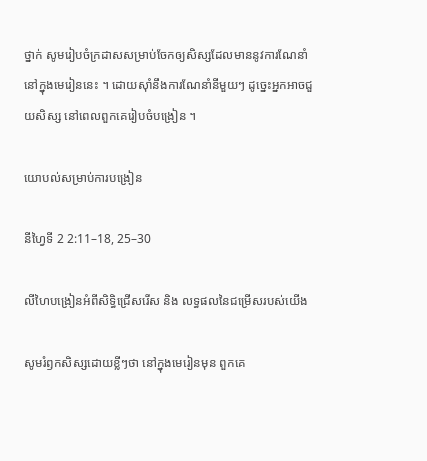ថ្នាក់ សូមរៀបចំក្រដាសសម្រាប់ចែកឲ្យសិស្សដែលមាននូវការណែនាំនៅក្នុងមេរៀននេះ ។ ដោយស៊ាំនឹងការណែនាំនីមួយៗ ដូច្នេះអ្នកអាចជួយសិស្ស នៅពេលពួកគេរៀបចំបង្រៀន ។

យោបល់សម្រាប់ការបង្រៀន

នីហ្វៃទី 2 2:11–18, 25–30

លីហៃបង្រៀនអំពីសិទ្ធិជ្រើសរើស និង លទ្ធផលនៃជម្រើសរបស់យើង

សូមរំឭកសិស្សដោយខ្លីៗថា នៅក្នុងមេរៀនមុន ពួកគេ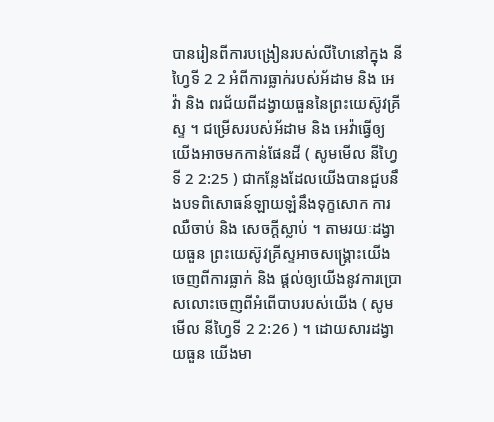បានរៀនពីការបង្រៀនរបស់លីហៃនៅក្នុង នីហ្វៃទី 2 2 អំពីការធ្លាក់របស់អ័ដាម និង អេវ៉ា និង ពរជ័យពីដង្វាយធួននៃព្រះយេស៊ូវគ្រីស្ទ ។ ជម្រើសរបស់អ័ដាម និង អេវ៉ាធ្វើឲ្យយើងអាចមកកាន់ផែនដី ( សូមមើល នីហ្វៃទី 2 2:25 ) ជាកន្លែងដែលយើងបានជួបនឹងបទពិសោធន៍ឡាយឡំនឹងទុក្ខសោក ការឈឺចាប់ និង សេចក្ដីស្លាប់ ។ តាមរយៈដង្វាយធួន ព្រះយេស៊ូវគ្រីស្ទអាចសង្គ្រោះយើងចេញពីការធ្លាក់ និង ផ្ដល់ឲ្យយើងនូវការប្រោសលោះចេញពីអំពើបាបរបស់យើង ( សូមមើល នីហ្វៃទី 2 2:26 ) ។ ដោយសារដង្វាយធួន យើងមា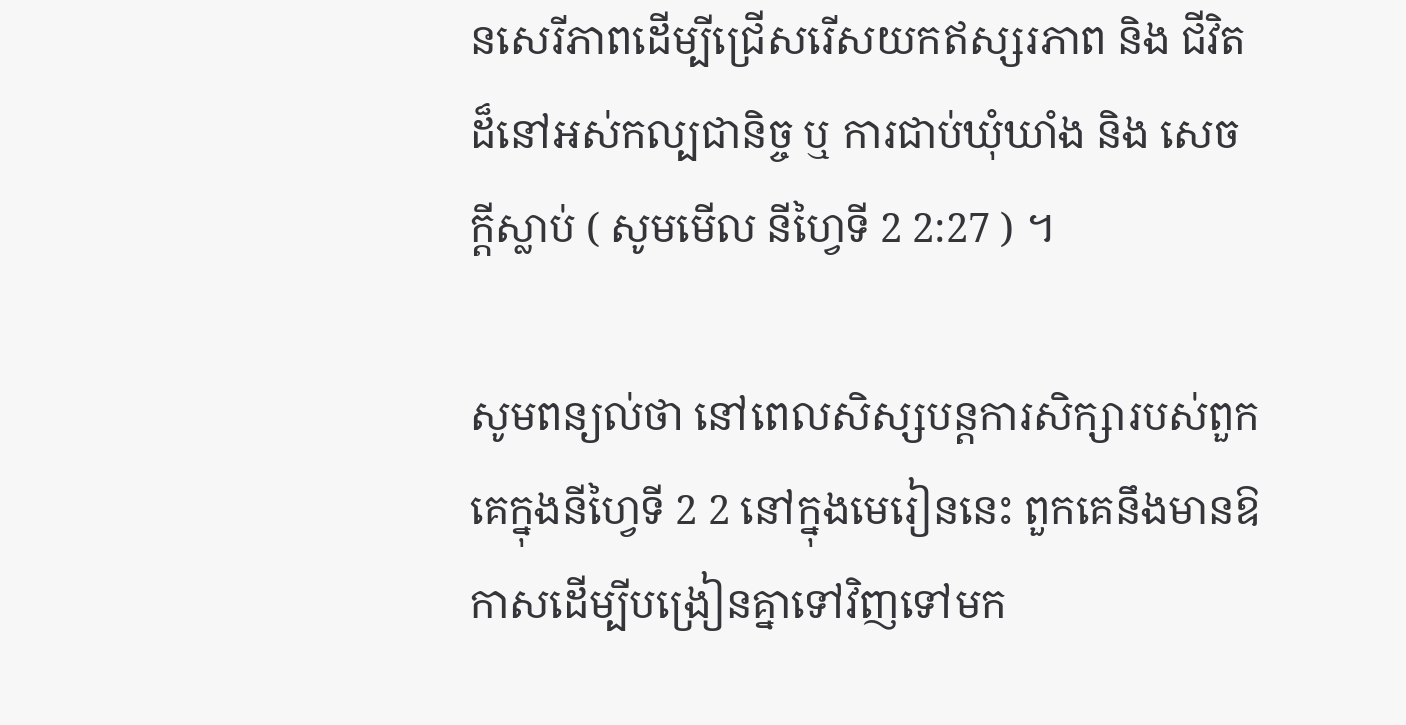នសេរីភាពដើម្បីជ្រើសរើសយកឥស្សរភាព និង ជីវិតដ៏នៅអស់កល្បជានិច្ច ឬ ការជាប់ឃុំឃាំង និង សេចក្ដីស្លាប់ ( សូមមើល នីហ្វៃទី 2 2:27 ) ។

សូមពន្យល់ថា នៅពេលសិស្សបន្ដការសិក្សារបស់ពួកគេក្នុងនីហ្វៃទី 2 2 នៅក្នុងមេរៀននេះ ពួកគេនឹងមានឱកាសដើម្បីបង្រៀនគ្នាទៅវិញទៅមក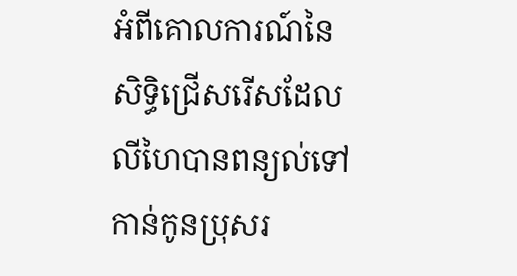អំពីគោលការណ៍នៃសិទ្ធិជ្រើសរើសដែលលីហៃបានពន្យល់ទៅកាន់កូនប្រុសរ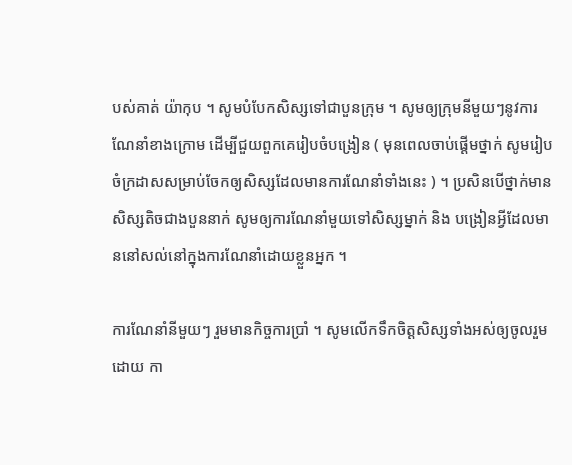បស់គាត់ យ៉ាកុប ។ សូមបំបែកសិស្សទៅជាបួនក្រុម ។ សូមឲ្យក្រុមនីមួយៗនូវការណែនាំខាងក្រោម ដើម្បីជួយពួកគេរៀបចំបង្រៀន ( មុនពេលចាប់ផ្ដើមថ្នាក់ សូមរៀបចំក្រដាសសម្រាប់ចែកឲ្យសិស្សដែលមានការណែនាំទាំងនេះ ) ។ ប្រសិនបើថ្នាក់មានសិស្សតិចជាងបួននាក់ សូមឲ្យការណែនាំមួយទៅសិស្សម្នាក់ និង បង្រៀនអ្វីដែលមាននៅសល់នៅក្នុងការណែនាំដោយខ្លួនអ្នក ។

ការណែនាំនីមួយៗ រួមមានកិច្ចការប្រាំ ។ សូមលើកទឹកចិត្តសិស្សទាំងអស់ឲ្យចូលរួមដោយ កា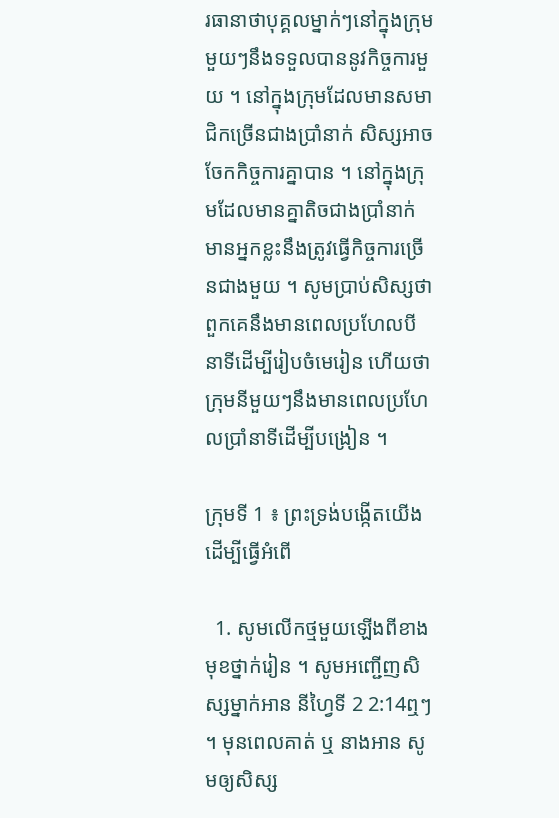រធានាថាបុគ្គលម្នាក់ៗនៅក្នុងក្រុមមួយៗនឹងទទួលបាននូវកិច្ចការមួយ ។ នៅក្នុងក្រុមដែលមានសមាជិកច្រើនជាងប្រាំនាក់ សិស្សអាចចែកកិច្ចការគ្នាបាន ។ នៅក្នុងក្រុមដែលមានគ្នាតិចជាងប្រាំនាក់ មានអ្នកខ្លះនឹងត្រូវធ្វើកិច្ចការច្រើនជាងមួយ ។ សូមប្រាប់សិស្សថា ពួកគេនឹងមានពេលប្រហែលបីនាទីដើម្បីរៀបចំមេរៀន ហើយថាក្រុមនីមួយៗនឹងមានពេលប្រហែលប្រាំនាទីដើម្បីបង្រៀន ។

ក្រុមទី 1 ៖ ព្រះទ្រង់បង្កើតយើងដើម្បីធ្វើអំពើ

  1. សូមលើកថ្មមួយឡើងពីខាងមុខថ្នាក់រៀន ។ សូមអញ្ជើញសិស្សម្នាក់អាន នីហ្វៃទី 2 2:14ឮៗ ។ មុនពេលគាត់ ឬ នាងអាន សូមឲ្យសិស្ស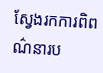ស្វែងរកការពិពណ៌នារប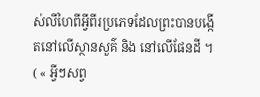ស់លីហៃពីអ្វីពីរប្រភេទដែលព្រះបានបង្កើតនៅលើស្ថានសួគ៌ និង នៅលើផែនដី ។ ( « អ្វីៗសព្វ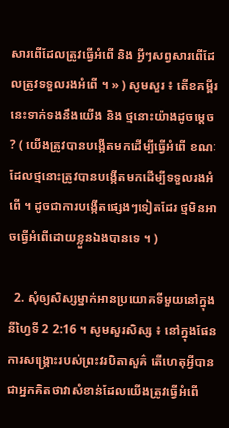សារពើដែលត្រូវធ្វើអំពើ និង អ្វីៗសព្វសារពើដែលត្រូវទទួលរងអំពើ ។ » ) សូមសួរ ៖ តើខគម្ពីរនេះទាក់ទងនឹងយើង និង ថ្មនោះយ៉ាងដូចម្ដេច ? ( យើងត្រូវបានបង្កើតមកដើម្បីធ្វើអំពើ ខណៈដែលថ្មនោះត្រូវបានបង្កើតមកដើម្បីទទួលរងអំពើ ។ ដូចជាការបង្កើតផ្សេងៗទៀតដែរ ថ្មមិនអាចធ្វើអំពើដោយខ្លួនឯងបានទេ ។ )

  2. សុំឲ្យសិស្សម្នាក់អានប្រយោគទីមួយនៅក្នុងនីហ្វៃទី 2 2:16 ។ សូមសួរសិស្ស ៖ នៅក្នុងផែនការសង្គ្រោះរបស់ព្រះវរបិតាសួគ៌ តើហេតុអ្វីបានជាអ្នកគិតថាវាសំខាន់ដែលយើងត្រូវធ្វើអំពើ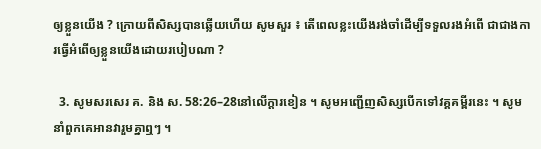ឲ្យខ្លួនយើង ? ក្រោយពីសិស្សបានឆ្លើយហើយ សូមសួរ ៖ តើពេលខ្លះយើងរង់ចាំដើម្បីទទួលរងអំពើ ជាជាងការធ្វើអំពើឲ្យខ្លួនយើងដោយរបៀបណា ?

  3. សូមសរសេរ គ. និង ស. 58:26–28នៅលើក្ដារខៀន ។ សូមអញ្ជើញសិស្សបើកទៅវគ្គគម្ពីរនេះ ។ សូមនាំពួកគេអានវារួមគ្នាឮៗ ។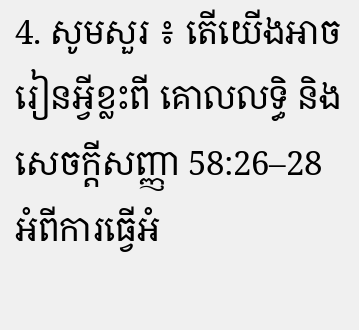4. សូមសួរ ៖ តើយើងអាចរៀនអ្វីខ្លះពី គោលលទ្ធិ និង សេចក្ដីសញ្ញា 58:26–28 អំពីការធ្វើអំ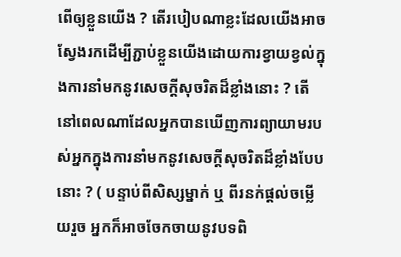ពើឲ្យខ្លួនយើង ? តើរបៀបណាខ្លះដែលយើងអាចស្វែងរកដើម្បីភ្ជាប់ខ្លួនយើងដោយការខ្វាយខ្វល់ក្នុងការនាំមកនូវសេចក្ដីសុចរិតដ៏ខ្លាំងនោះ ? តើនៅពេលណាដែលអ្នកបានឃើញការព្យាយាមរបស់អ្នកក្នុងការនាំមកនូវសេចក្ដីសុចរិតដ៏ខ្លាំងបែបនោះ ? ( បន្ទាប់ពីសិស្សម្នាក់ ឬ ពីរនក់ផ្តល់ចម្លើយរួច អ្នកក៏អាចចែកចាយនូវបទពិ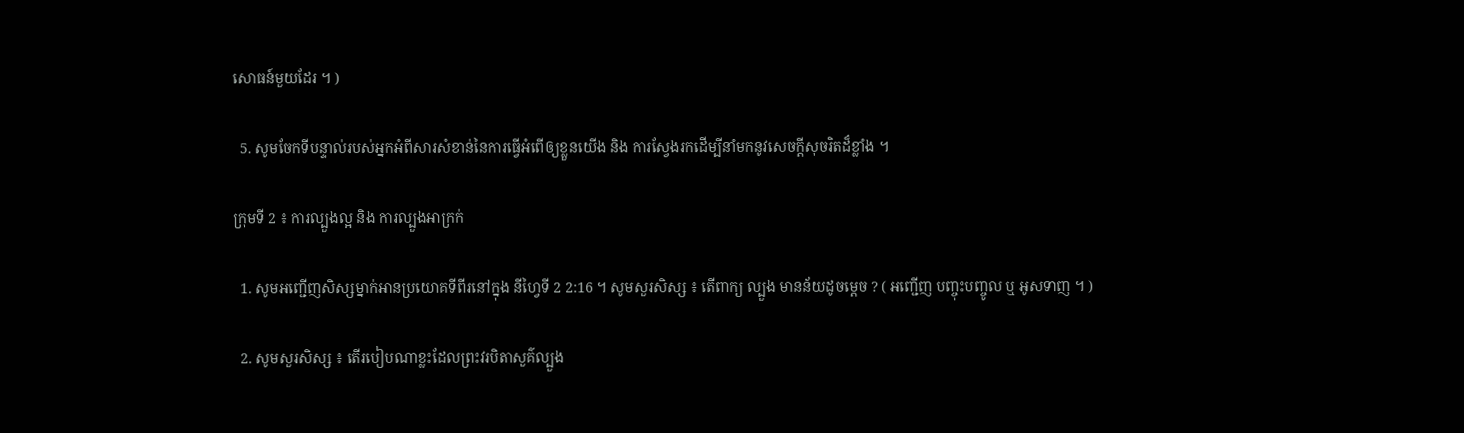សោធន៍មួយដែរ ។ )

  5. សូមចែកទីបន្ទាល់របស់អ្នកអំពីសារសំខាន់នៃការធ្វើអំពើឲ្យខ្លួនយើង និង ការស្វែងរកដើម្បីនាំមកនូវសេចក្ដីសុចរិតដ៏ខ្លាំង ។

ក្រុមទី 2 ៖ ការល្បួងល្អ និង ការល្បួងអាក្រក់

  1. សូមអញ្ជើញសិស្សម្នាក់អានប្រយោគទីពីរនៅក្នុង នីហ្វៃទី 2 2:16 ។ សូមសួរសិស្ស ៖ តើពាក្យ ល្បួង មានន័យដូចម្ដេច ? ( អញ្ជើញ បញ្ចុះបញ្ចូល ឬ អូសទាញ ។ )

  2. សូមសួរសិស្ស ៖ តើរបៀបណាខ្លះដែលព្រះវរបិតាសួគ៌ល្បួង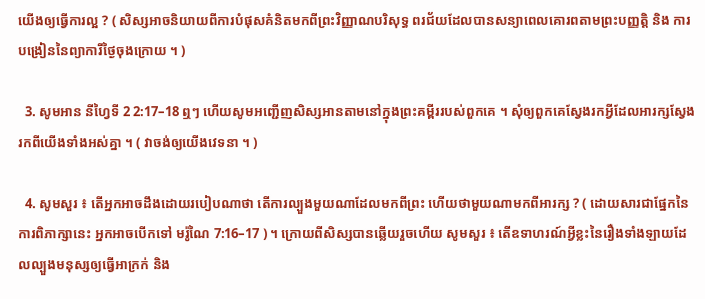យើងឲ្យធ្វើការល្អ ? ( សិស្សអាចនិយាយពីការបំផុសគំនិតមកពីព្រះវិញ្ញាណបរិសុទ្ធ ពរជ័យដែលបានសន្យាពេលគោរពតាមព្រះបញ្ញត្តិ និង ការបង្រៀននៃព្យាការីថ្ងៃចុងក្រោយ ។ )

  3. សូមអាន នីហ្វៃទី 2 2:17–18 ឮៗ ហើយសូមអញ្ជើញសិស្សអានតាមនៅក្នុងព្រះគម្ពីររបស់ពួកគេ ។ សុំឲ្យពួកគេស្វែងរកអ្វីដែលអារក្សស្វែងរកពីយើងទាំងអស់គ្នា ។ ( វាចង់ឲ្យយើងវេទនា ។ )

  4. សូមសួរ ៖ តើអ្នកអាចដឹងដោយរបៀបណាថា តើការល្បួងមួយណាដែលមកពីព្រះ ហើយថាមួយណាមកពីអារក្ស ? ( ដោយសារជាផ្នែកនៃការពិភាក្សានេះ អ្នកអាចបើកទៅ មរ៉ូណៃ 7:16–17 ) ។ ក្រោយពីសិស្សបានឆ្លើយរួចហើយ សូមសួរ ៖ តើឧទាហរណ៍អ្វីខ្លះនៃរឿងទាំងឡាយដែលល្បួងមនុស្សឲ្យធ្វើអាក្រក់ និង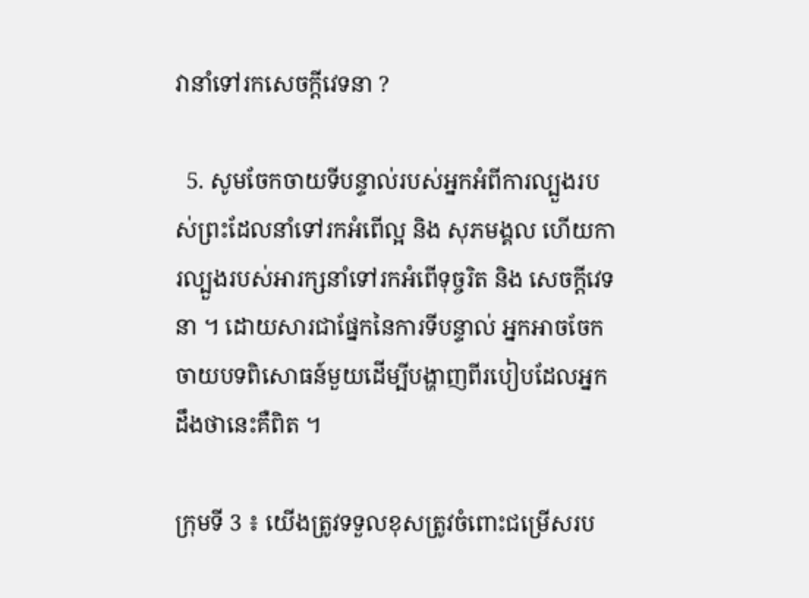វានាំទៅរកសេចក្ដីវេទនា ?

  5. សូមចែកចាយទីបន្ទាល់របស់អ្នកអំពីការល្បួងរបស់ព្រះដែលនាំទៅរកអំពើល្អ និង សុភមង្គល ហើយការល្បួងរបស់អារក្សនាំទៅរកអំពើទុច្ចរិត និង សេចក្ដីវេទនា ។ ដោយសារជាផ្នែកនៃការទីបន្ទាល់ អ្នកអាចចែកចាយបទពិសោធន៍មួយដើម្បីបង្ហាញពីរបៀបដែលអ្នកដឹងថានេះគឺពិត ។

ក្រុមទី 3 ៖ យើងត្រូវទទួលខុសត្រូវចំពោះជម្រើសរប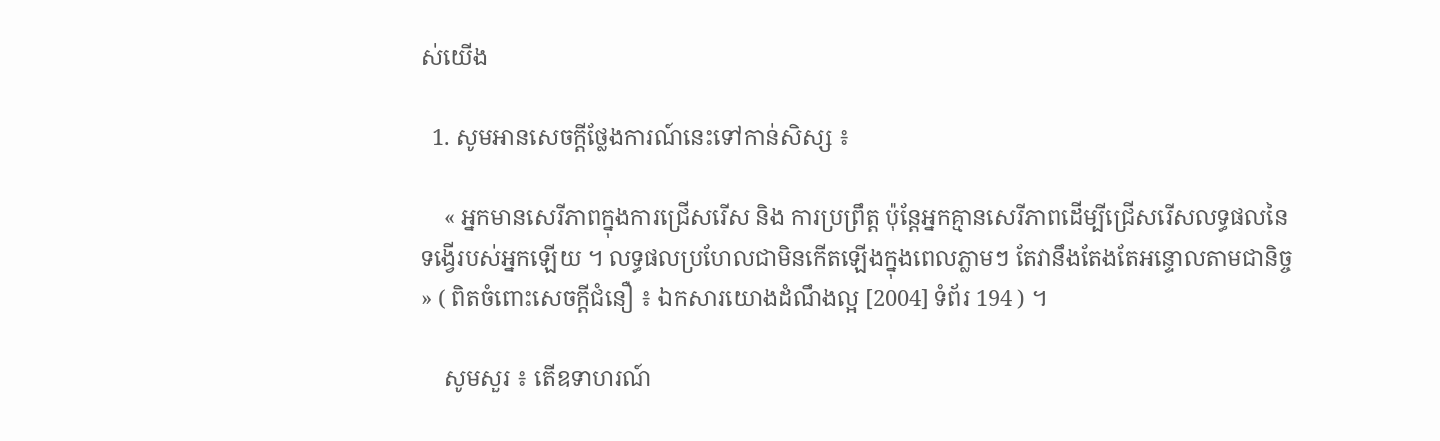ស់យើង

  1. សូមអានសេចក្ដីថ្លែងការណ៍នេះទៅកាន់សិស្ស ៖

    « អ្នកមានសេរីភាពក្នុងការជ្រើសរើស និង ការប្រព្រឹត្ត ប៉ុន្ដែអ្នកគ្មានសេរីភាពដើម្បីជ្រើសរើសលទ្ធផលនៃទង្វើរបស់អ្នកឡើយ ។ លទ្ធផលប្រហែលជាមិនកើតឡើងក្នុងពេលភ្លាមៗ តែវានឹងតែងតែអន្ទោលតាមជានិច្ច » ( ពិតចំពោះសេចក្ដីជំនឿ ៖ ឯកសារយោងដំណឹងល្អ [2004] ទំព័រ 194 ) ។

    សូមសួរ ៖ តើឧទាហរណ៍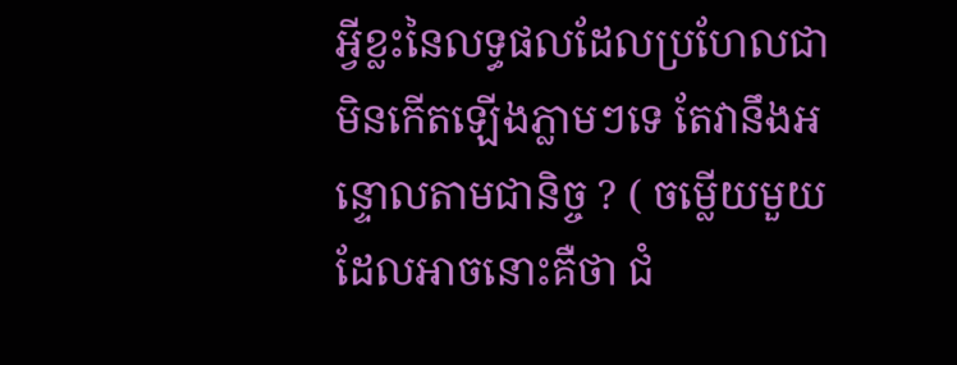អ្វីខ្លះនៃលទ្ធផលដែលប្រហែលជាមិនកើតឡើងភ្លាមៗទេ តែវានឹងអន្ទោលតាមជានិច្ច ? ( ចម្លើយមួយដែលអាចនោះគឺថា ជំ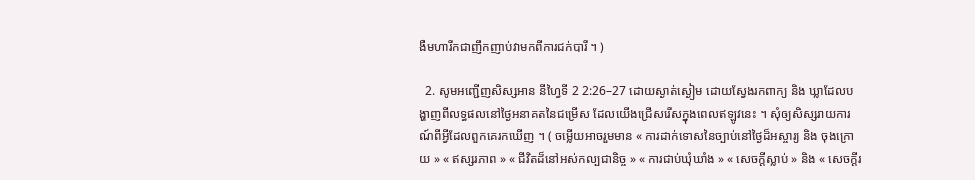ងឺមហារីកជាញឹកញាប់វាមកពីការជក់បារី ។ )

  2. សូមអញ្ជើញសិស្សអាន នីហ្វៃទី 2 2:26–27 ដោយស្ងាត់ស្ងៀម ដោយស្វែងរកពាក្យ និង ឃ្លាដែលបង្ហាញពីលទ្ធផលនៅថ្ងៃអនាគតនៃជម្រើស ដែលយើងជ្រើសរើសក្នុងពេលឥឡូវនេះ ។ សុំឲ្យសិស្សរាយការណ៍ពីអ្វីដែលពួកគេរកឃើញ ។ ( ចម្លើយអាចរួមមាន « ការដាក់ទោសនៃច្បាប់នៅថ្ងៃដ៏អស្ចារ្យ និង ចុងក្រោយ » « ឥស្សរភាព » « ជីវិតដ៏នៅអស់កល្បជានិច្ច » « ការជាប់ឃុំឃាំង » « សេចក្ដីស្លាប់ » និង « សេចក្ដីរ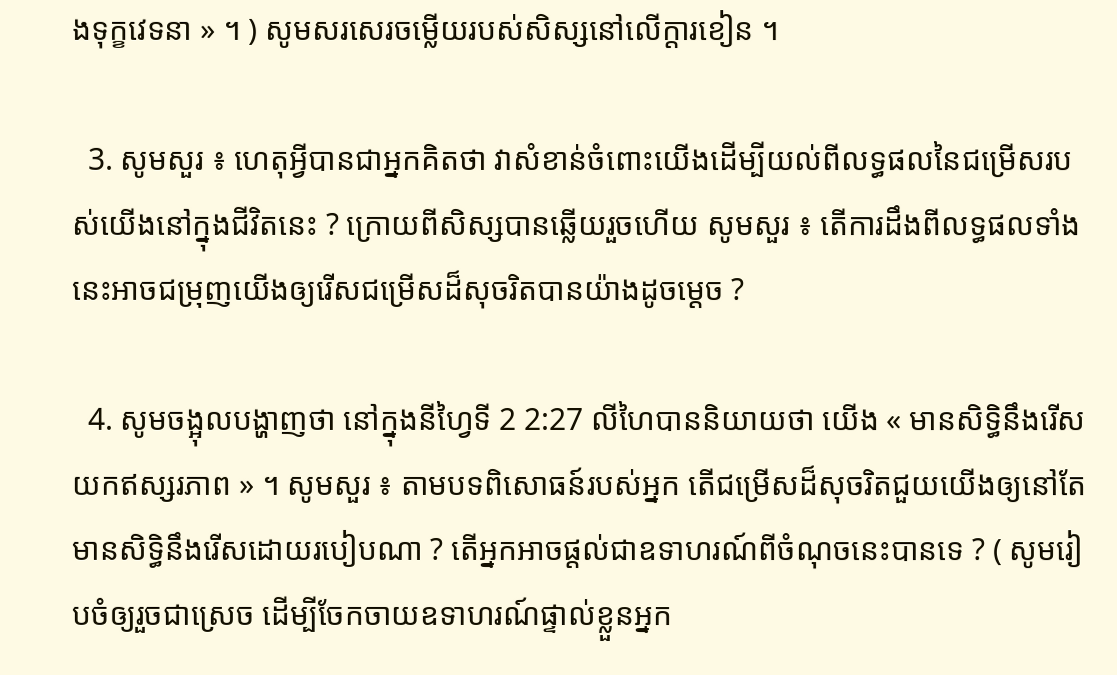ងទុក្ខវេទនា » ។ ) សូមសរសេរចម្លើយរបស់សិស្សនៅលើក្តារខៀន ។

  3. សូមសួរ ៖ ហេតុអ្វីបានជាអ្នកគិតថា វាសំខាន់ចំពោះយើងដើម្បីយល់ពីលទ្ធផលនៃជម្រើសរបស់យើងនៅក្នុងជីវិតនេះ ? ក្រោយពីសិស្សបានឆ្លើយរួចហើយ សូមសួរ ៖ តើការដឹងពីលទ្ធផលទាំងនេះអាចជម្រុញយើងឲ្យរើសជម្រើសដ៏សុចរិតបានយ៉ាងដូចម្ដេច ?

  4. សូមចង្អុលបង្ហាញថា នៅក្នុងនីហ្វៃទី 2 2:27 លីហៃបាននិយាយថា យើង « មានសិទ្ធិនឹងរើសយកឥស្សរភាព » ។ សូមសួរ ៖ តាមបទពិសោធន៍របស់អ្នក តើជម្រើសដ៏សុចរិតជួយយើងឲ្យនៅតែមានសិទ្ធិនឹងរើសដោយរបៀបណា ? តើអ្នកអាចផ្ដល់ជាឧទាហរណ៍ពីចំណុចនេះបានទេ ? ( សូមរៀបចំឲ្យរួចជាស្រេច ដើម្បីចែកចាយឧទាហរណ៍ផ្ទាល់ខ្លួនអ្នក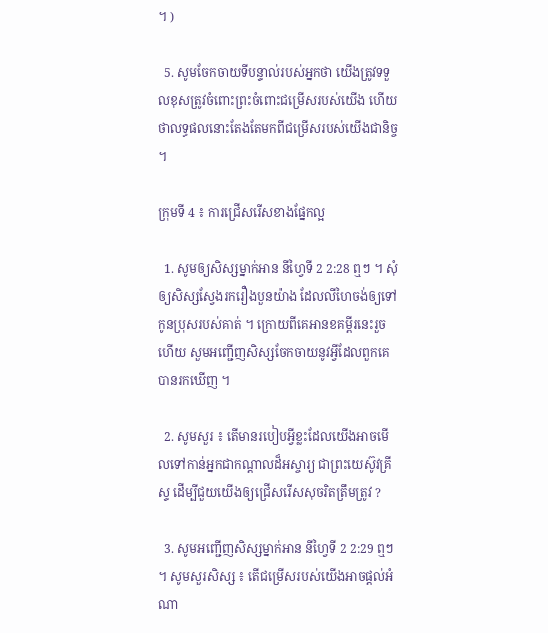។ )

  5. សូមចែកចាយទីបន្ទាល់របស់អ្នកថា យើងត្រូវទទួលខុសត្រូវចំពោះព្រះចំពោះជម្រើសរបស់យើង ហើយថាលទ្ធផលនោះតែងតែមកពីជម្រើសរបស់យើងជានិច្ច ។

ក្រុមទី 4 ៖ ការជ្រើសរើសខាងផ្នែកល្អ

  1. សូមឲ្យសិស្សម្នាក់អាន នីហ្វៃទី 2 2:28 ឮៗ ។ សុំឲ្យសិស្សស្វែងរករឿងបួនយ៉ាង ដែលលីហៃចង់ឲ្យទៅកូនប្រុសរបស់គាត់ ។ ក្រោយពីគេអានខគម្ពីរនេះរួចហើយ សួមអញ្ជើញសិស្សចែកចាយនូវអ្វីដែលពួកគេបានរកឃើញ ។

  2. សូមសួរ ៖ តើមានរបៀបអ្វីខ្លះដែលយើងអាចមើលទៅកាន់អ្នកជាកណ្ដាលដ៏អស្ចារ្យ ជាព្រះយេស៊ូវគ្រីស្ទ ដើម្បីជួយយើងឲ្យជ្រើសរើសសុចរិតត្រឹមត្រូវ ?

  3. សូមអញ្ជើញសិស្សម្នាក់អាន នីហ្វៃទី 2 2:29 ឮៗ ។ សូមសួរសិស្ស ៖ តើជម្រើសរបស់យើងអាចផ្ដល់អំណា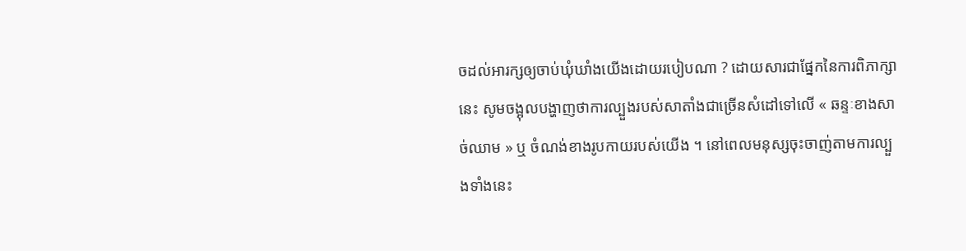ចដល់អារក្សឲ្យចាប់ឃុំឃាំងយើងដោយរបៀបណា ? ដោយសារជាផ្នែកនៃការពិភាក្សានេះ សូមចង្អុលបង្ហាញថាការល្បួងរបស់សាតាំងជាច្រើនសំដៅទៅលើ « ឆន្ទៈខាងសាច់ឈាម » ឬ ចំណង់ខាងរូបកាយរបស់យើង ។ នៅពេលមនុស្សចុះចាញ់តាមការល្បួងទាំងនេះ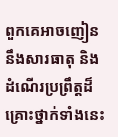ពួកគេអាចញៀននឹងសារធាតុ និង ដំណើរប្រព្រឹត្តដ៏គ្រោះថ្នាក់ទាំងនេះ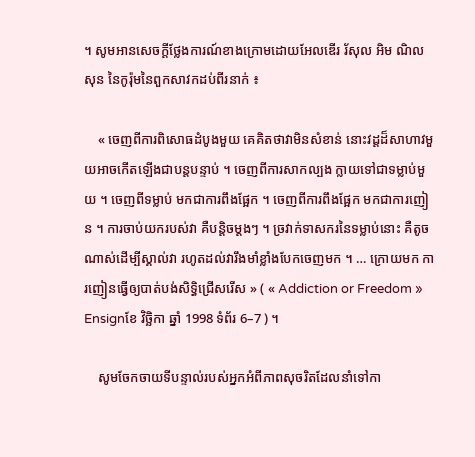។ សូមអានសេចក្ដីថ្លែងការណ៍ខាងក្រោមដោយអែលឌើរ រ័សុល អិម ណិលសុន នៃកូរ៉ុមនៃពួកសាវកដប់ពីរនាក់ ៖

    « ចេញពីការពិសោធដំបូងមួយ គេគិតថាវាមិនសំខាន់ នោះវដ្ដដ៏សាហាវមួយអាចកើតឡើងជាបន្តបន្ទាប់ ។ ចេញពីការសាកល្បង ក្លាយទៅជាទម្លាប់មួយ ។ ចេញពីទម្លាប់ មកជាការពឹងផ្អែក ។ ចេញពីការពឹងផ្អែក មកជាការញៀន ។ ការចាប់យករបស់វា គឺបន្ដិចម្ដងៗ ។ ច្រវាក់ទាសករនៃទម្លាប់នោះ គឺតូចណាស់ដើម្បីស្គាល់វា រហូតដល់វារឹងមាំខ្លាំងបែកចេញមក ។ … ក្រោយមក ការញៀនធ្វើឲ្យបាត់បង់សិទ្ធិជ្រើសរើស » ( « Addiction or Freedom » Ensignខែ វិច្ឆិកា ឆ្នាំ 1998 ទំព័រ 6–7 ) ។

    សូមចែកចាយទីបន្ទាល់របស់អ្នកអំពីភាពសុចរិតដែលនាំទៅកា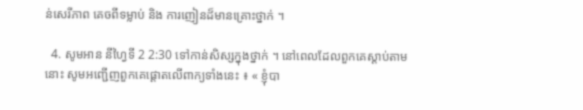ន់សេរីភាព គេចពីទម្លាប់ និង ការញៀនដ៏មានគ្រោះថ្នាក់ ។

  4. សូមអាន នីហ្វៃទី 2 2:30 ទៅកាន់សិស្សក្នុងថ្នាក់ ។ នៅពេលដែលពួកគេស្ដាប់តាមនោះ សូមអញ្ជើញពួកគេផ្ដោតលើពាក្យទាំងនេះ ៖ « ខ្ញុំបា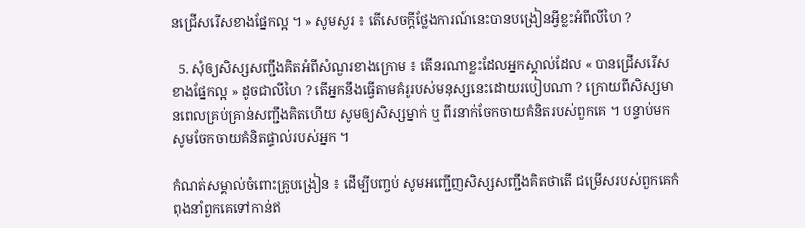នជ្រើសរើសខាងផ្នែកល្អ ។ » សូមសួរ ៖ តើសេចក្ដីថ្លែងការណ៍នេះបានបង្រៀនអ្វីខ្លះអំពីលីហៃ ?

  5. សុំឲ្យសិស្សសញ្ជឹងគិតអំពីសំណួរខាងក្រោម ៖ តើនរណាខ្លះដែលអ្នកស្គាល់ដែល « បានជ្រើសរើសខាងផ្នែកល្អ » ដូចជាលីហៃ ? តើអ្នកនឹងធ្វើតាមគំរូរបស់មនុស្សនេះដោយរបៀបណា ? ក្រោយពីសិស្សមានពេលគ្រប់គ្រាន់សញ្ជឹងគិតហើយ សូមឲ្យសិស្សម្នាក់ ឬ ពីរនាក់ចែកចាយគំនិតរបស់ពួកគេ ។ បន្ទាប់មក សូមចែកចាយគំនិតផ្ទាល់របស់អ្នក ។

កំណត់សម្គាល់ចំពោះគ្រូបង្រៀន ៖ ដើម្បីបញ្ចប់ សូមអញ្ជើញសិស្សសញ្ជឹងគិតថាតើ ជម្រើសរបស់ពួកគេកំពុងនាំពួកគេទៅកាន់ឥ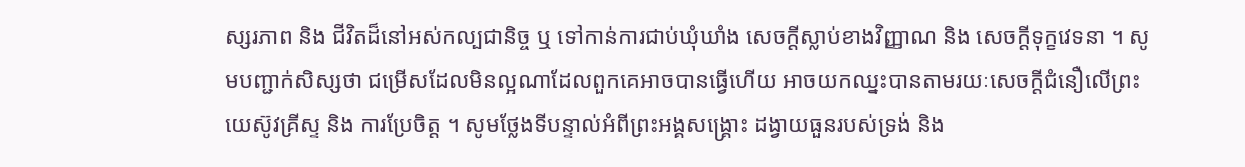ស្សរភាព និង ជីវិតដ៏នៅអស់កល្បជានិច្ច ឬ ទៅកាន់ការជាប់ឃុំឃាំង សេចក្ដីស្លាប់ខាងវិញ្ញាណ និង សេចក្ដីទុក្ខវេទនា ។ សូមបញ្ជាក់សិស្សថា ជម្រើសដែលមិនល្អណាដែលពួកគេអាចបានធ្វើហើយ អាចយកឈ្នះបានតាមរយៈសេចក្ដីជំនឿលើព្រះយេស៊ូវគ្រីស្ទ និង ការប្រែចិត្ត ។ សូមថ្លែងទីបន្ទាល់អំពីព្រះអង្គសង្គ្រោះ ដង្វាយធួនរបស់ទ្រង់ និង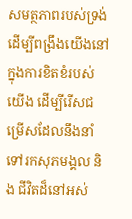សមត្ថភាពរបស់ទ្រង់ដើម្បីពង្រឹងយើងនៅក្នុងការខិតខំរបស់យើង ដើម្បីរើសជម្រើសដែលនឹងនាំទៅរកសុភមង្គល និង ជីវិតដ៏នៅអស់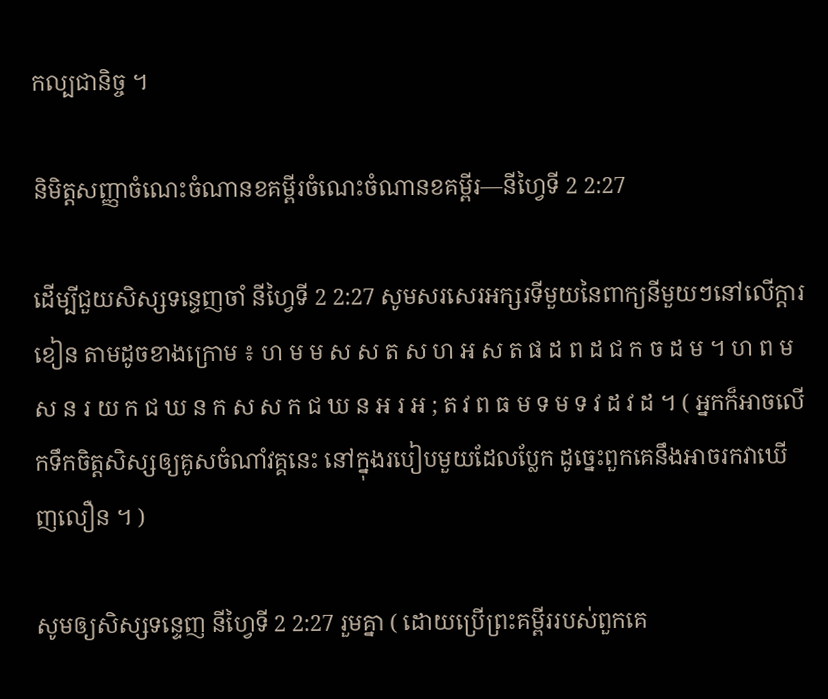កល្បជានិច្ច ។

និមិត្តសញ្ញាចំណេះចំណានខគម្ពីរចំណេះចំណានខគម្ពីរ—នីហ្វៃទី 2 2:27

ដើម្បីជួយសិស្សទន្ទេញចាំ នីហ្វៃទី 2 2:27 សូមសរសេរអក្សរទីមួយនៃពាក្យនីមួយៗនៅលើក្ដារខៀន តាមដូចខាងក្រោម ៖ ហ ម ម ស ស ត ស ហ អ ស ត ផ ដ ព ដ ជ ក ច ដ ម ។ ហ ព ម ស ន រ យ ក ជ ឃ ន ក ស ស ក ជ ឃ ន អ រ អ ; ត វ ព ធ ម ទ ម ទ វ ដ វ ដ ។ ( អ្នកក៏អាចលើកទឹកចិត្តសិស្សឲ្យគូសចំណាំវគ្គនេះ នៅក្នុងរបៀបមួយដែលប្លែក ដូច្នេះពួកគេនឹងអាចរកវាឃើញលឿន ។ )

សូមឲ្យសិស្សទន្ទេញ នីហ្វៃទី 2 2:27 រួមគ្នា ( ដោយប្រើព្រះគម្ពីររបស់ពួកគេ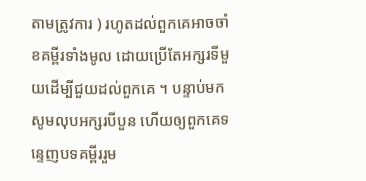តាមត្រូវការ ) រហូតដល់ពួកគេអាចចាំខគម្ពីរទាំងមូល ដោយប្រើតែអក្សរទីមួយដើម្បីជួយដល់ពួកគេ ។ បន្ទាប់មក សូមលុបអក្សរបីបួន ហើយឲ្យពួកគេទន្ទេញបទគម្ពីររួម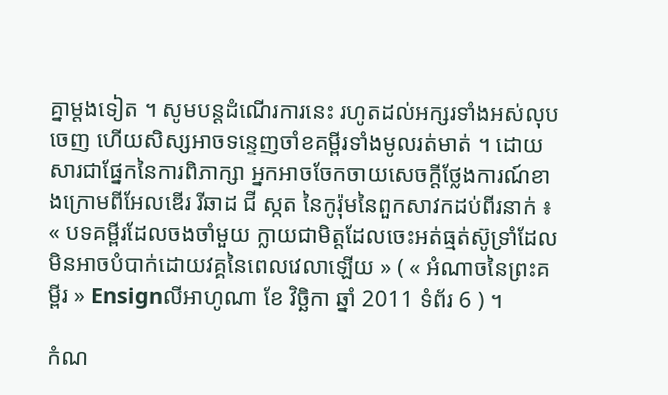គ្នាម្ដងទៀត ។ សូមបន្ដដំណើរការនេះ រហូតដល់អក្សរទាំងអស់លុបចេញ ហើយសិស្សអាចទន្ទេញចាំខគម្ពីរទាំងមូលរត់មាត់ ។ ដោយសារជាផ្នែកនៃការពិភាក្សា អ្នកអាចចែកចាយសេចក្ដីថ្លែងការណ៍ខាងក្រោមពីអែលឌើរ រីឆាដ ជី ស្កត នៃកូរ៉ុមនៃពួកសាវកដប់ពីរនាក់ ៖ « បទគម្ពីរដែលចងចាំមួយ ក្លាយជាមិត្តដែលចេះអត់ធ្មត់ស៊ូទ្រាំដែលមិនអាចបំបាក់ដោយវគ្គនៃពេលវេលាឡើយ » ( « អំណាចនៃព្រះគម្ពីរ » Ensignលីអាហូណា ខែ វិច្ឆិកា ឆ្នាំ 2011 ទំព័រ 6 ) ។

កំណ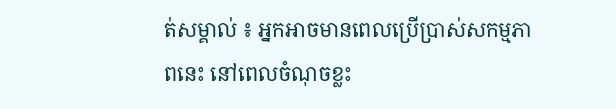ត់សម្គាល់ ៖ អ្នកអាចមានពេលប្រើប្រាស់សកម្មភាពនេះ នៅពេលចំណុចខ្លះ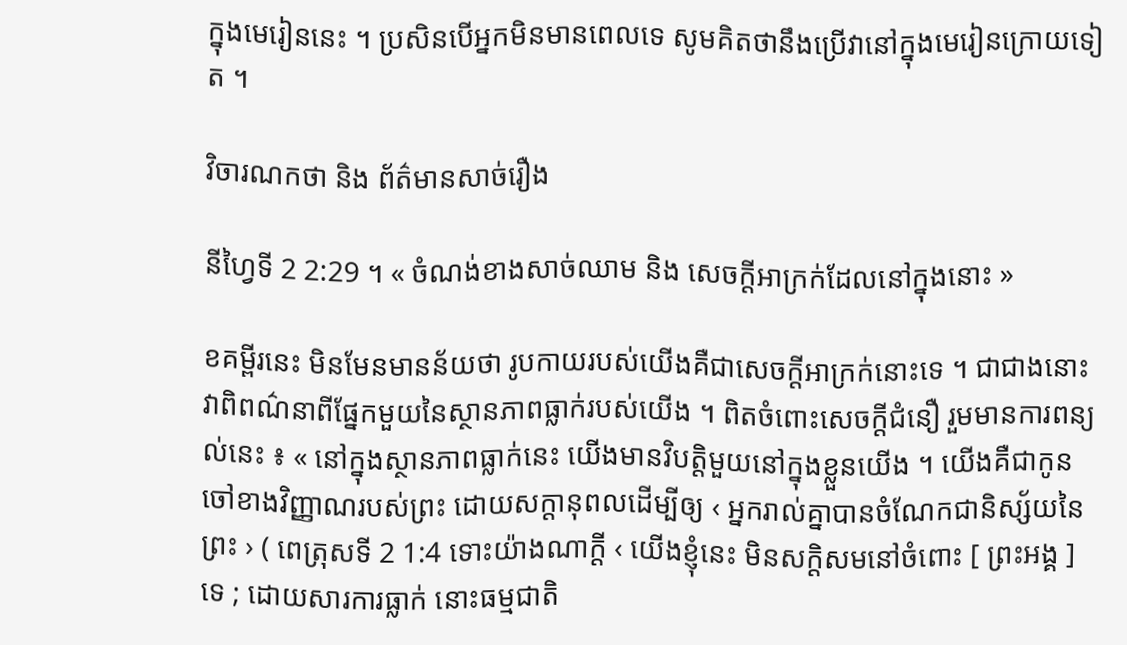ក្នុងមេរៀននេះ ។ ប្រសិនបើអ្នកមិនមានពេលទេ សូមគិតថានឹងប្រើវានៅក្នុងមេរៀនក្រោយទៀត ។

វិចារណកថា និង ព័ត៌មានសាច់រឿង

នីហ្វៃទី 2 2:29 ។ « ចំណង់ខាងសាច់ឈាម និង សេចក្ដីអាក្រក់ដែលនៅក្នុងនោះ »

ខគម្ពីរនេះ មិនមែនមានន័យថា រូបកាយរបស់យើងគឺជាសេចក្ដីអាក្រក់នោះទេ ។ ជាជាងនោះ វាពិពណ៌នាពីផ្នែកមួយនៃស្ថានភាពធ្លាក់របស់យើង ។ ពិតចំពោះសេចក្ដីជំនឿ រួមមានការពន្យល់នេះ ៖ « នៅក្នុងស្ថានភាពធ្លាក់នេះ យើងមានវិបត្តិមួយនៅក្នុងខ្លួនយើង ។ យើងគឺជាកូនចៅខាងវិញ្ញាណរបស់ព្រះ ដោយសក្ដានុពលដើម្បីឲ្យ ‹ អ្នករាល់គ្នាបានចំណែកជានិស្ស័យនៃព្រះ › ( ពេត្រុសទី 2 1:4 ទោះយ៉ាងណាក្ដី ‹ យើងខ្ញុំនេះ មិនសក្ដិសមនៅចំពោះ [ ព្រះអង្គ ] ទេ ; ដោយសារការធ្លាក់ នោះធម្មជាតិ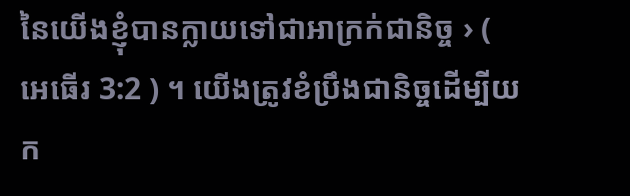នៃយើងខ្ញុំបានក្លាយទៅជាអាក្រក់ជានិច្ច › ( អេធើរ 3:2 ) ។ យើងត្រូវខំប្រឹងជានិច្ចដើម្បីយក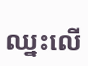ឈ្នះលើ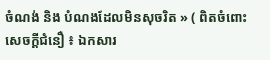ចំណង់ និង បំណងដែលមិនសុចរិត » ( ពិតចំពោះសេចក្ដីជំនឿ ៖ ឯកសារ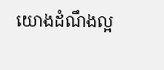យោងដំណឹងល្អ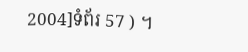2004]ទំព័រ 57 ) ។